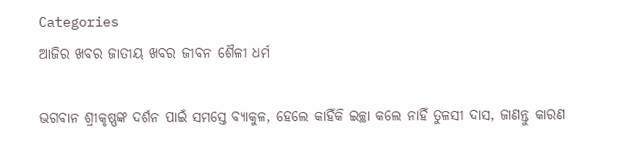Categories
ଆଜିର ଖବର ଜାତୀୟ ଖବର ଜୀବନ ଶୈଳୀ ଧର୍ମ

ଭଗବାନ ଶ୍ରୀକୃଷ୍ଣଙ୍କ ଦର୍ଶନ ପାଇଁ ସମସ୍ତେ ବ୍ୟାକୁଳ, ହେଲେ କାହିଁକି ଇଚ୍ଛା କଲେ ନାହିଁ ତୁଳସୀ ଦାସ, ଜାଣନ୍ତୁ କାରଣ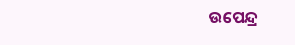ଉପେନ୍ଦ୍ର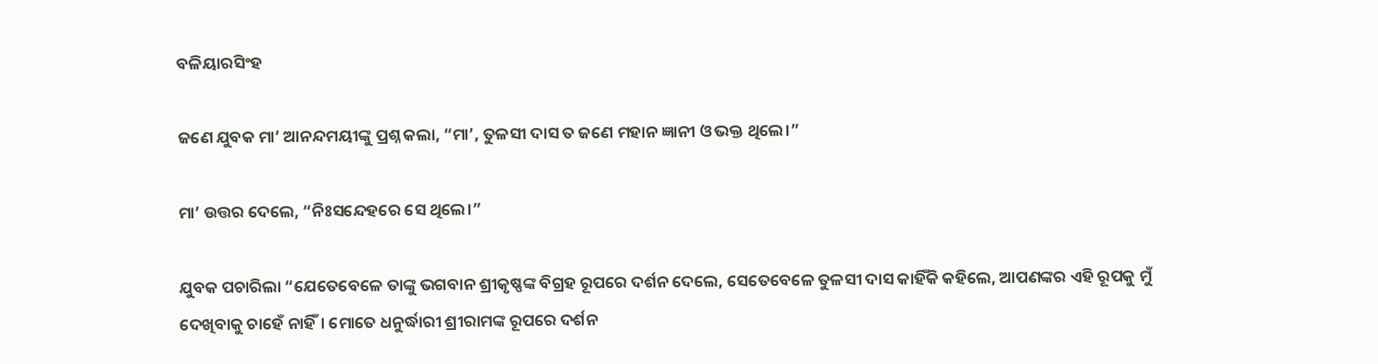ବଳିୟାରସିଂହ

ଜଣେ ଯୁବକ ମା’ ଆନନ୍ଦମୟୀଙ୍କୁ ପ୍ରଶ୍ନ କଲା, “ମା’, ତୁଳସୀ ଦାସ ତ ଜଣେ ମହାନ ଜ୍ଞାନୀ ଓ ଭକ୍ତ ଥିଲେ।”

ମା’ ଉତ୍ତର ଦେଲେ, “ନିଃସନ୍ଦେହରେ ସେ ଥିଲେ।”

ଯୁବକ ପଚାରିଲା “ଯେତେବେଳେ ତାଙ୍କୁ ଭଗବାନ ଶ୍ରୀକୃଷ୍ଣଙ୍କ ବିଗ୍ରହ ରୂପରେ ଦର୍ଶନ ଦେଲେ, ସେତେବେଳେ ତୁଳସୀ ଦାସ କାହିଁକି କହିଲେ, ଆପଣଙ୍କର ଏହି ରୂପକୁ ମୁଁ ଦେଖିବାକୁ ଚାହେଁ ନାହିଁ। ମୋତେ ଧନୁର୍ଦ୍ଧାରୀ ଶ୍ରୀରାମଙ୍କ ରୂପରେ ଦର୍ଶନ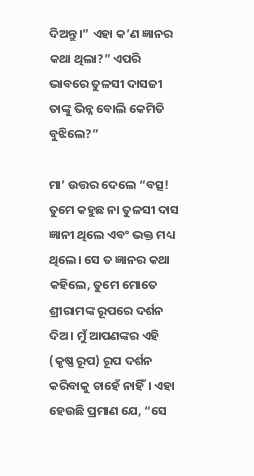ଦିଅନ୍ତୁ।” ଏହା କ’ଣ ଜ୍ଞାନର କଥା ଥିଲା?” ଏପରି ଭାବରେ ତୁଳସୀ ଦାସଜୀ ତାଙ୍କୁ ଭିନ୍ନ ବୋଲି କେମିତି ବୁଝିଲେ?”

ମା’ ଉତ୍ତର ଦେଲେ “ବତ୍ସ! ତୁମେ କହୁଛ ନା ତୁଳସୀ ଦାସ ଜ୍ଞାନୀ ଥିଲେ ଏବଂ ଭକ୍ତ ମଧ୍ୟ ଥିଲେ। ସେ ତ ଜ୍ଞାନର କଥା କହିଲେ, ତୁମେ ମୋତେ ଶ୍ରୀରାମଙ୍କ ରୂପରେ ଦର୍ଶନ ଦିଅ। ମୁଁ ଆପଣଙ୍କର ଏହି (କୃଷ୍ଣ ରୂପ) ରୂପ ଦର୍ଶନ କରିବାକୁ ଚାହେଁ ନାହିଁ। ଏହା ହେଉଛି ପ୍ରମାଣ ଯେ, “ସେ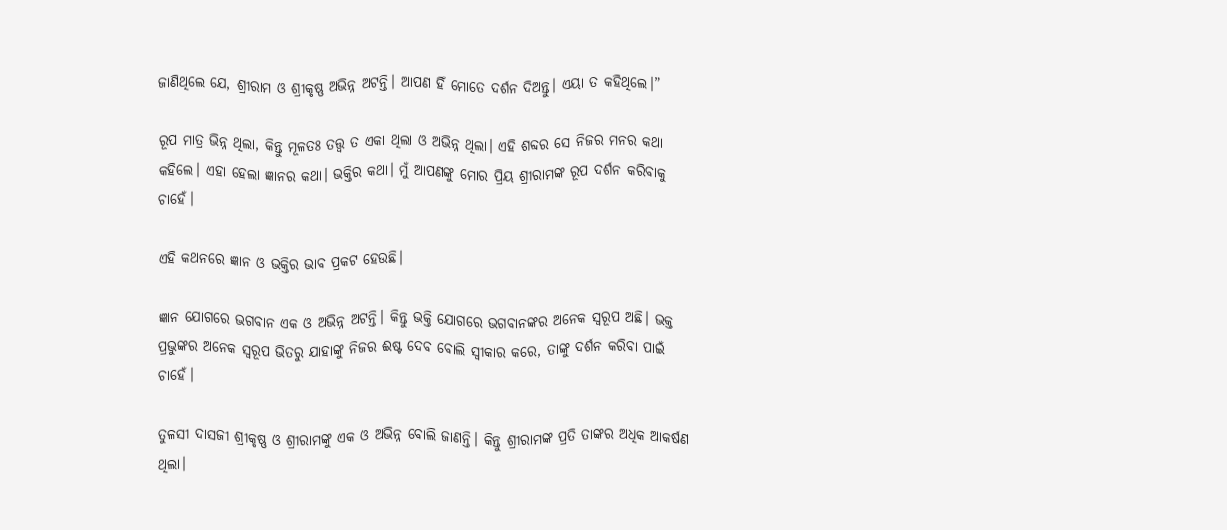ଜାଣିଥିଲେ ଯେ, ଶ୍ରୀରାମ ଓ ଶ୍ରୀକୃଷ୍ଣ ଅଭିନ୍ନ ଅଟନ୍ତି। ଆପଣ ହିଁ ମୋତେ ଦର୍ଶନ ଦିଅନ୍ତୁ। ଏୟା ତ କହିଥିଲେ।”

ରୂପ ମାତ୍ର ଭିନ୍ନ ଥିଲା, କିନ୍ତୁ ମୂଳତଃ ତତ୍ତ୍ଵ ତ ଏକା ଥିଲା ଓ ଅଭିନ୍ନ ଥିଲା। ଏହି ଶବ୍ଦର ସେ ନିଜର ମନର କଥା କହିଲେ। ଏହା ହେଲା ଜ୍ଞାନର କଥା। ଭକ୍ତିର କଥା। ମୁଁ ଆପଣଙ୍କୁ ମୋର ପ୍ରିୟ ଶ୍ରୀରାମଙ୍କ ରୂପ ଦର୍ଶନ କରିବାକୁ ଚାହେଁ।

ଏହି କଥନରେ ଜ୍ଞାନ ଓ ଭକ୍ତିର ଭାବ ପ୍ରକଟ ହେଉଛି।

ଜ୍ଞାନ ଯୋଗରେ ଭଗବାନ ଏକ ଓ ଅଭିନ୍ନ ଅଟନ୍ତି। କିନ୍ତୁ ଭକ୍ତି ଯୋଗରେ ଭଗବାନଙ୍କର ଅନେକ ସ୍ୱରୂପ ଅଛି। ଭକ୍ତ ପ୍ରଭୁଙ୍କର ଅନେକ ସ୍ୱରୂପ ଭିତରୁ ଯାହାଙ୍କୁ ନିଜର ଈଷ୍ଟ ଦେବ ବୋଲି ସ୍ଵୀକାର କରେ, ତାଙ୍କୁ ଦର୍ଶନ କରିବା ପାଇଁ ଚାହେଁ।

ତୁଳସୀ ଦାସଜୀ ଶ୍ରୀକୃଷ୍ଣ ଓ ଶ୍ରୀରାମଙ୍କୁ ଏକ ଓ ଅଭିନ୍ନ ବୋଲି ଜାଣନ୍ତି। କିନ୍ତୁ ଶ୍ରୀରାମଙ୍କ ପ୍ରତି ତାଙ୍କର ଅଧିକ ଆକର୍ଷଣ ଥିଲା।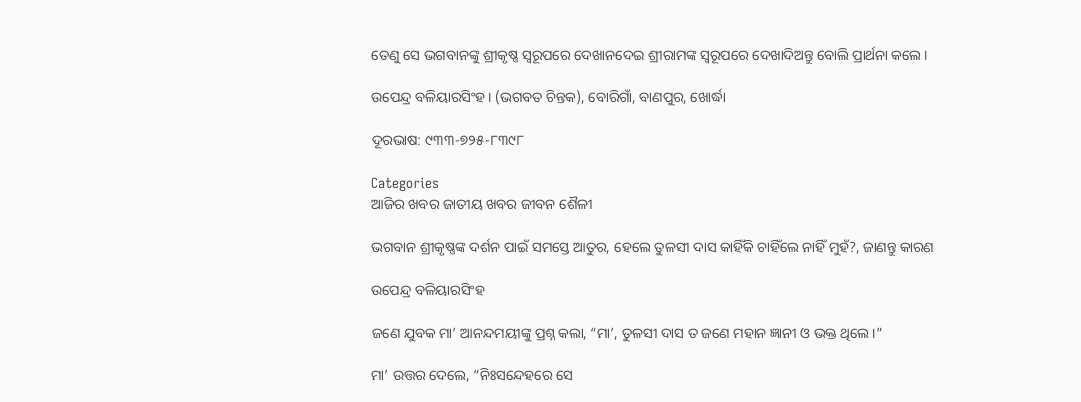ତେଣୁ ସେ ଭଗବାନଙ୍କୁ ଶ୍ରୀକୃଷ୍ଣ ସ୍ୱରୂପରେ ଦେଖାନଦେଇ ଶ୍ରୀରାମଙ୍କ ସ୍ୱରୂପରେ ଦେଖାଦିଅନ୍ତୁ ବୋଲି ପ୍ରାର୍ଥନା କଲେ।

ଉପେନ୍ଦ୍ର ବଳିୟାରସିଂହ। (ଭଗବତ ଚିନ୍ତକ), ବୋରିଗାଁ, ବାଣପୁର, ଖୋର୍ଦ୍ଧା

ଦୂରଭାଷ: ୯୩୩-୭୨୫-୮୩୯୮

Categories
ଆଜିର ଖବର ଜାତୀୟ ଖବର ଜୀବନ ଶୈଳୀ

ଭଗବାନ ଶ୍ରୀକୃଷ୍ଣଙ୍କ ଦର୍ଶନ ପାଇଁ ସମସ୍ତେ ଆତୁର, ହେଲେ ତୁଳସୀ ଦାସ କାହିଁକି ଚାହିଁଲେ ନାହିଁ ମୁହଁ?, ଜାଣନ୍ତୁ କାରଣ

ଉପେନ୍ଦ୍ର ବଳିୟାରସିଂହ

ଜଣେ ଯୁବକ ମା’ ଆନନ୍ଦମୟୀଙ୍କୁ ପ୍ରଶ୍ନ କଲା, “ମା’, ତୁଳସୀ ଦାସ ତ ଜଣେ ମହାନ ଜ୍ଞାନୀ ଓ ଭକ୍ତ ଥିଲେ।”

ମା’ ଉତ୍ତର ଦେଲେ, “ନିଃସନ୍ଦେହରେ ସେ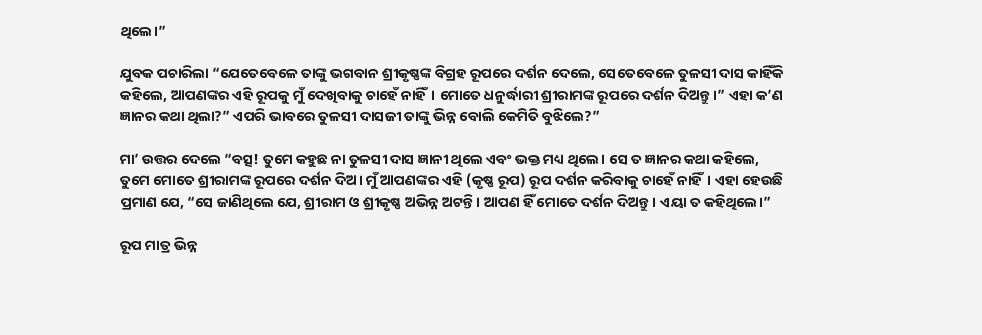ଥିଲେ।”

ଯୁବକ ପଚାରିଲା “ଯେତେବେଳେ ତାଙ୍କୁ ଭଗବାନ ଶ୍ରୀକୃଷ୍ଣଙ୍କ ବିଗ୍ରହ ରୂପରେ ଦର୍ଶନ ଦେଲେ, ସେତେବେଳେ ତୁଳସୀ ଦାସ କାହିଁକି କହିଲେ, ଆପଣଙ୍କର ଏହି ରୂପକୁ ମୁଁ ଦେଖିବାକୁ ଚାହେଁ ନାହିଁ। ମୋତେ ଧନୁର୍ଦ୍ଧାରୀ ଶ୍ରୀରାମଙ୍କ ରୂପରେ ଦର୍ଶନ ଦିଅନ୍ତୁ।” ଏହା କ’ଣ ଜ୍ଞାନର କଥା ଥିଲା?” ଏପରି ଭାବରେ ତୁଳସୀ ଦାସଜୀ ତାଙ୍କୁ ଭିନ୍ନ ବୋଲି କେମିତି ବୁଝିଲେ?”

ମା’ ଉତ୍ତର ଦେଲେ “ବତ୍ସ! ତୁମେ କହୁଛ ନା ତୁଳସୀ ଦାସ ଜ୍ଞାନୀ ଥିଲେ ଏବଂ ଭକ୍ତ ମଧ୍ୟ ଥିଲେ। ସେ ତ ଜ୍ଞାନର କଥା କହିଲେ, ତୁମେ ମୋତେ ଶ୍ରୀରାମଙ୍କ ରୂପରେ ଦର୍ଶନ ଦିଅ। ମୁଁ ଆପଣଙ୍କର ଏହି (କୃଷ୍ଣ ରୂପ) ରୂପ ଦର୍ଶନ କରିବାକୁ ଚାହେଁ ନାହିଁ। ଏହା ହେଉଛି ପ୍ରମାଣ ଯେ, “ସେ ଜାଣିଥିଲେ ଯେ, ଶ୍ରୀରାମ ଓ ଶ୍ରୀକୃଷ୍ଣ ଅଭିନ୍ନ ଅଟନ୍ତି। ଆପଣ ହିଁ ମୋତେ ଦର୍ଶନ ଦିଅନ୍ତୁ। ଏୟା ତ କହିଥିଲେ।”

ରୂପ ମାତ୍ର ଭିନ୍ନ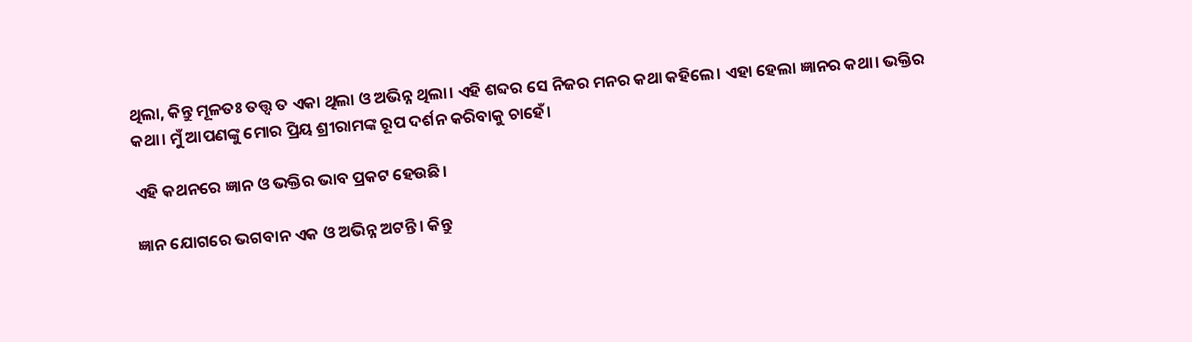ଥିଲା, କିନ୍ତୁ ମୂଳତଃ ତତ୍ତ୍ଵ ତ ଏକା ଥିଲା ଓ ଅଭିନ୍ନ ଥିଲା। ଏହି ଶବ୍ଦର ସେ ନିଜର ମନର କଥା କହିଲେ। ଏହା ହେଲା ଜ୍ଞାନର କଥା। ଭକ୍ତିର କଥା। ମୁଁ ଆପଣଙ୍କୁ ମୋର ପ୍ରିୟ ଶ୍ରୀରାମଙ୍କ ରୂପ ଦର୍ଶନ କରିବାକୁ ଚାହେଁ।

ଏହି କଥନରେ ଜ୍ଞାନ ଓ ଭକ୍ତିର ଭାବ ପ୍ରକଟ ହେଉଛି।

ଜ୍ଞାନ ଯୋଗରେ ଭଗବାନ ଏକ ଓ ଅଭିନ୍ନ ଅଟନ୍ତି। କିନ୍ତୁ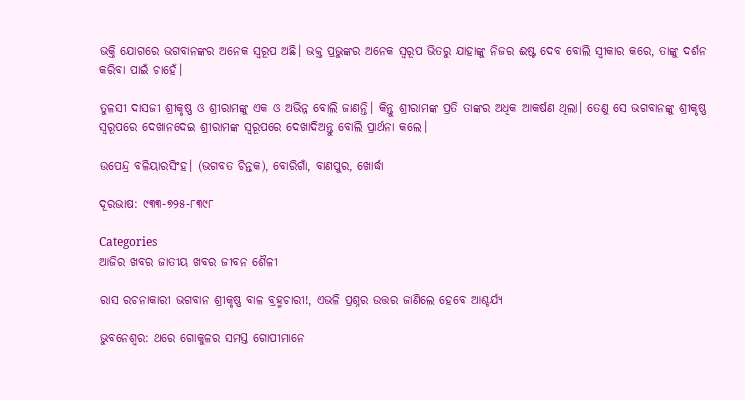ଭକ୍ତି ଯୋଗରେ ଭଗବାନଙ୍କର ଅନେକ ସ୍ୱରୂପ ଅଛି। ଭକ୍ତ ପ୍ରଭୁଙ୍କର ଅନେକ ସ୍ୱରୂପ ଭିତରୁ ଯାହାଙ୍କୁ ନିଜର ଈଷ୍ଟ ଦେବ ବୋଲି ସ୍ଵୀକାର କରେ, ତାଙ୍କୁ ଦର୍ଶନ କରିବା ପାଇଁ ଚାହେଁ।

ତୁଳସୀ ଦାସଜୀ ଶ୍ରୀକୃଷ୍ଣ ଓ ଶ୍ରୀରାମଙ୍କୁ ଏକ ଓ ଅଭିନ୍ନ ବୋଲି ଜାଣନ୍ତି। କିନ୍ତୁ ଶ୍ରୀରାମଙ୍କ ପ୍ରତି ତାଙ୍କର ଅଧିକ ଆକର୍ଷଣ ଥିଲା। ତେଣୁ ସେ ଭଗବାନଙ୍କୁ ଶ୍ରୀକୃଷ୍ଣ ସ୍ୱରୂପରେ ଦେଖାନଦେଇ ଶ୍ରୀରାମଙ୍କ ସ୍ୱରୂପରେ ଦେଖାଦିଅନ୍ତୁ ବୋଲି ପ୍ରାର୍ଥନା କଲେ।

ଉପେନ୍ଦ୍ର ବଳିୟାରସିଂହ। (ଭଗବତ ଚିନ୍ତକ), ବୋରିଗାଁ, ବାଣପୁର, ଖୋର୍ଦ୍ଧା

ଦୂରଭାଷ: ୯୩୩-୭୨୫-୮୩୯୮

Categories
ଆଜିର ଖବର ଜାତୀୟ ଖବର ଜୀବନ ଶୈଳୀ

ରାସ ରଚନାକାରୀ ଭଗବାନ ଶ୍ରୀକୃଷ୍ଣ ବାଳ ବ୍ରହ୍ମଚାରୀ!, ଏଭଳି ପ୍ରଶ୍ନର ଉତ୍ତର ଜାଣିଲେ ହେବେ ଆଶ୍ଚର୍ଯ୍ୟ

ଭୁବନେଶ୍ବର: ଥରେ ଗୋକୁଳର ସମସ୍ତ ଗୋପୀମାନେ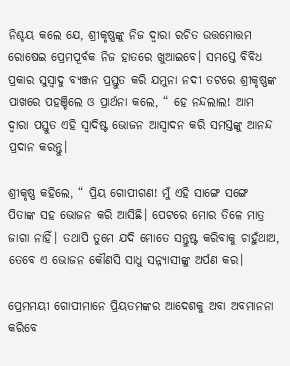ନିଶ୍ଚୟ କଲେ ଯେ, ଶ୍ରୀକୃଷ୍ଣଙ୍କୁ ନିଜ ଦ୍ଵାରା ରଚିତ ଉତ୍ତମୋତ୍ତମ ରୋଷେଇ ପ୍ରେମପୂର୍ବକ ନିଜ ହାତରେ ଖୁଆଇବେ। ସମସ୍ତେ ବିବିଧ ପ୍ରକାର ସୁସ୍ଵାଦୁ ବ୍ୟଞ୍ଜନ ପ୍ରସ୍ତୁତ କରି ଯମୁନା ନଦୀ ତଟରେ ଶ୍ରୀକୃଷ୍ଣଙ୍କ ପାଖରେ ପହଞ୍ଚିଲେ ଓ ପ୍ରାର୍ଥନା କଲେ, “ ହେ ନନ୍ଦଲାଲ! ଆମ ଦ୍ଵାରା ପସ୍ତୁତ ଏହି ସ୍ଵାଦିଷ୍ଟ ଭୋଜନ ଆସ୍ଵାଦନ କରି ସମସ୍ତଙ୍କୁ ଆନନ୍ଦ ପ୍ରଦାନ କରନ୍ତୁ।

ଶ୍ରୀକୃଷ୍ଣ କହିଲେ, “ ପ୍ରିୟ ଗୋପୀଗଣ! ମୁଁ ଏହି ସାଙ୍ଗେ ସଙ୍ଗେ ପିତାଙ୍କ ସହ ଭୋଜନ କରି ଆସିଛି। ପେଟରେ ମୋର ତିଳେ ମାତ୍ର ଜାଗା ନାହିଁ। ତଥାପି ତୁମେ ଯଦି ମୋତେ ସନ୍ତୁଷ୍ଟ କରିବାକୁ ଚାହୁଁଥାଅ, ତେବେ ଏ ଭୋଜନ କୌଣସି ସାଧୁ ସନ୍ନ୍ୟାସୀଙ୍କୁ ଅର୍ପଣ କର।

ପ୍ରେମମୟୀ ଗୋପୀମାନେ ପ୍ରିୟତମଙ୍କର ଆଦେଶକୁ ଅବା ଅବମାନନା କରିବେ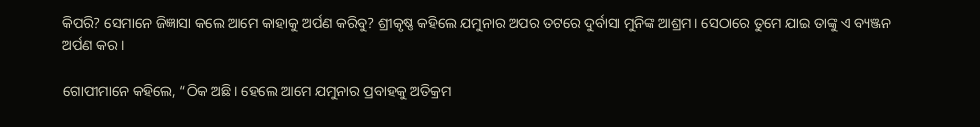କିପରି? ସେମାନେ ଜିଜ୍ଞାସା କଲେ ଆମେ କାହାକୁ ଅର୍ପଣ କରିବୁ? ଶ୍ରୀକୃଷ୍ଣ କହିଲେ ଯମୁନାର ଅପର ତଟରେ ଦୁର୍ବାସା ମୁନିଙ୍କ ଆଶ୍ରମ। ସେଠାରେ ତୁମେ ଯାଇ ତାଙ୍କୁ ଏ ବ୍ୟଞ୍ଜନ ଅର୍ପଣ କର।

ଗୋପୀମାନେ କହିଲେ, “ଠିକ ଅଛି। ହେଲେ ଆମେ ଯମୁନାର ପ୍ରବାହକୁ ଅତିକ୍ରମ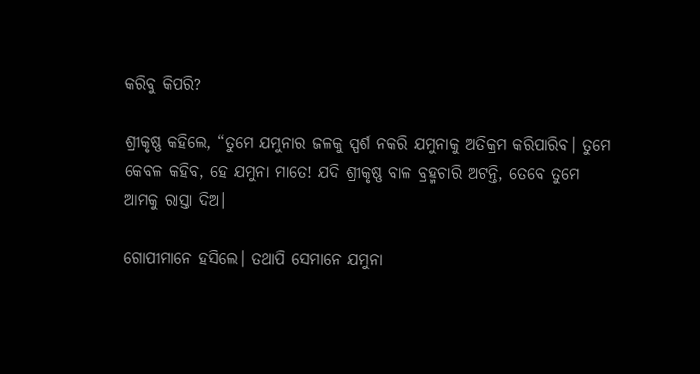କରିବୁ କିପରି?

ଶ୍ରୀକୃଷ୍ଣ କହିଲେ, “ତୁମେ ଯମୁନାର ଜଳକୁ ସ୍ପର୍ଶ ନକରି ଯମୁନାକୁ ଅତିକ୍ରମ କରିପାରିବ। ତୁମେ କେବଳ କହିବ, ହେ ଯମୁନା ମାତେ! ଯଦି ଶ୍ରୀକୃଷ୍ଣ ବାଳ ବ୍ରହ୍ମଚାରି ଅଟନ୍ତି, ତେବେ ତୁମେ ଆମକୁ ରାସ୍ତା ଦିଅ।

ଗୋପୀମାନେ ହସିଲେ। ତଥାପି ସେମାନେ ଯମୁନା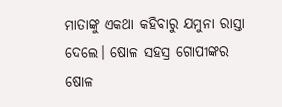ମାତାଙ୍କୁ ଏକଥା କହିବାରୁ ଯମୁନା ରାସ୍ତା ଦେଲେ। ଷୋଳ ସହସ୍ର ଗୋପୀଙ୍କର ଷୋଳ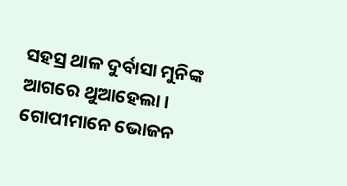ସହସ୍ର ଥାଳ ଦୁର୍ବାସା ମୁନିଙ୍କ ଆଗରେ ଥୁଆହେଲା। ଗୋପୀମାନେ ଭୋଜନ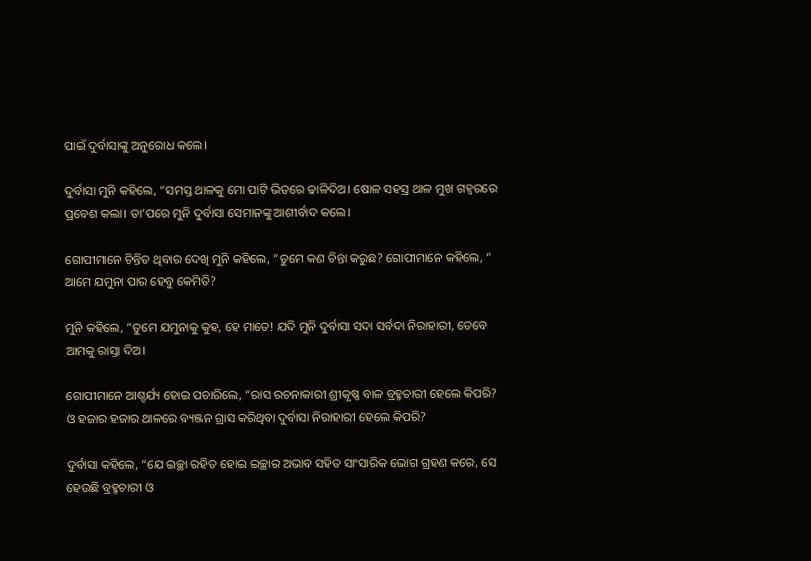ପାଇଁ ଦୁର୍ବାସାଙ୍କୁ ଅନୁରୋଧ କଲେ।

ଦୁର୍ବାସା ମୁନି କହିଲେ, “ସମସ୍ତ ଥାଳକୁ ମୋ ପାଟି ଭିତରେ ଢାଳିଦିଅ। ଷୋଳ ସହସ୍ର ଥାଳ ମୁଖ ଗହ୍ଵରରେ ପ୍ରବେଶ କଲା। ତା’ପରେ ମୁନି ଦୁର୍ବାସା ସେମାନଙ୍କୁ ଆଶୀର୍ବାଦ କଲେ।

ଗୋପୀମାନେ ଚିନ୍ତିତ ଥିବାର ଦେଖି ମୁନି କହିଲେ, “ତୁମେ କଣ ଚିନ୍ତା କରୁଛ? ଗୋପୀମାନେ କହିଲେ, “ ଆମେ ଯମୁନା ପାର ହେବୁ କେମିତି?

ମୁନି କହିଲେ, “ତୁମେ ଯମୁନାକୁ କୁହ, ହେ ମାତେ! ଯଦି ମୁନି ଦୁର୍ବାସା ସଦା ସର୍ବଦା ନିରାହାରୀ, ତେବେ ଆମକୁ ରାସ୍ତା ଦିଅ।

ଗୋପୀମାନେ ଆଶ୍ଚର୍ଯ୍ୟ ହୋଇ ପଚାରିଲେ, “ରାସ ରଚନାକାରୀ ଶ୍ରୀକୃଷ୍ଣ ବାଳ ବ୍ରହ୍ମଚାରୀ ହେଲେ କିପରି? ଓ ହଜାର ହଜାର ଥାଳରେ ବ୍ୟଞ୍ଜନ ଗ୍ରାସ କରିଥିବା ଦୁର୍ବାସା ନିରାହାରୀ ହେଲେ କିପରି?

ଦୁର୍ବାସା କହିଲେ, “ଯେ ଇଚ୍ଛା ରହିତ ହୋଇ ଇଚ୍ଛାର ଅଭାବ ସହିତ ସାଂସାରିକ ଭୋଗ ଗ୍ରହଣ କରେ, ସେ ହେଉଛି ବ୍ରହ୍ମଚାରୀ ଓ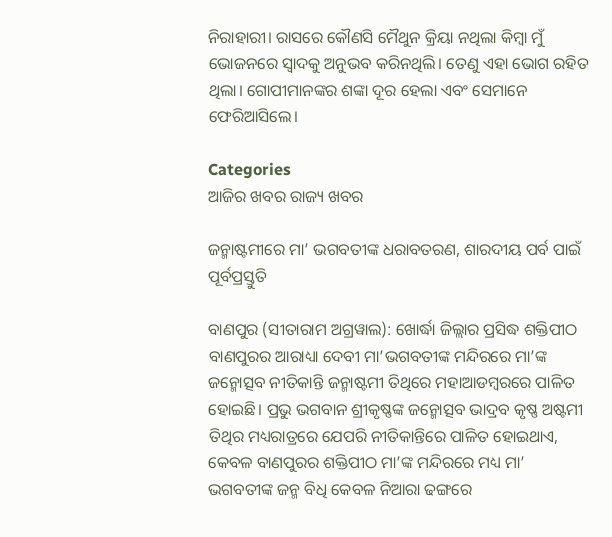ନିରାହାରୀ। ରାସରେ କୌଣସି ମୈଥୁନ କ୍ରିୟା ନଥିଲା କିମ୍ବା ମୁଁ ଭୋଜନରେ ସ୍ଵାଦକୁ ଅନୁଭବ କରିନଥିଲି। ତେଣୁ ଏହା ଭୋଗ ରହିତ ଥିଲା। ଗୋପୀମାନଙ୍କର ଶଙ୍କା ଦୂର ହେଲା ଏବଂ ସେମାନେ ଫେରିଆସିଲେ।

Categories
ଆଜିର ଖବର ରାଜ୍ୟ ଖବର

ଜନ୍ମାଷ୍ଟମୀରେ ମା’ ଭଗବତୀଙ୍କ ଧରାବତରଣ, ଶାରଦୀୟ ପର୍ବ ପାଇଁ ପୂର୍ବପ୍ରସ୍ତୁତି

ବାଣପୁର (ସୀତାରାମ ଅଗ୍ରୱାଲ): ଖୋର୍ଦ୍ଧା ଜିଲ୍ଲାର ପ୍ରସିଦ୍ଧ ଶକ୍ତିପୀଠ ବାଣପୁରର ଆରାଧ୍ୟା ଦେବୀ ମା’ଭଗବତୀଙ୍କ ମନ୍ଦିରରେ ମା’ଙ୍କ ଜନ୍ମୋତ୍ସବ ନୀତିକାନ୍ତି ଜନ୍ମାଷ୍ଟମୀ ତିଥିରେ ମହାଆଡମ୍ବରରେ ପାଳିତ ହୋଇଛି। ପ୍ରଭୁ ଭଗବାନ ଶ୍ରୀକୃଷ୍ଣଙ୍କ ଜନ୍ମୋତ୍ସବ ଭାଦ୍ରବ କୃଷ୍ଣ ଅଷ୍ଟମୀ ତିଥିର ମଧ୍ୟରାତ୍ରରେ ଯେପରି ନୀତିକାନ୍ତିରେ ପାଳିତ ହୋଇଥାଏ, କେବଳ ବାଣପୁରର ଶକ୍ତିପୀଠ ମା’ଙ୍କ ମନ୍ଦିରରେ ମଧ୍ୟ ମା’ ଭଗବତୀଙ୍କ ଜନ୍ମ ବିଧି କେବଳ ନିଆରା ଢଙ୍ଗରେ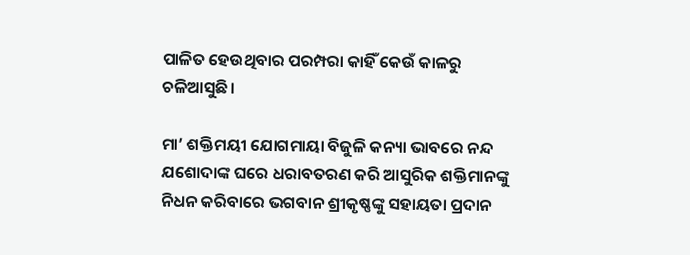ପାଳିତ ହେଉଥିବାର ପରମ୍ପରା କାହିଁ କେଉଁ କାଳରୁ ଚଳିଆସୁଛି।

ମା’ ଶକ୍ତିମୟୀ ଯୋଗମାୟା ବିଜୁଳି କନ୍ୟା ଭାବରେ ନନ୍ଦ ଯଶୋଦାଙ୍କ ଘରେ ଧରାବତରଣ କରି ଆସୁରିକ ଶକ୍ତିମାନଙ୍କୁ ନିଧନ କରିବାରେ ଭଗବାନ ଶ୍ରୀକୃଷ୍ଣଙ୍କୁ ସହାୟତା ପ୍ରଦାନ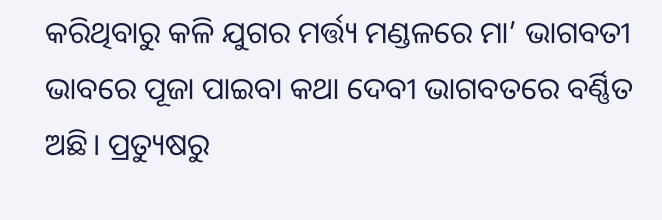କରିଥିବାରୁ କଳି ଯୁଗର ମର୍ତ୍ତ୍ୟ ମଣ୍ଡଳରେ ମା’ ଭାଗବତୀ ଭାବରେ ପୂଜା ପାଇବା କଥା ଦେବୀ ଭାଗବତରେ ବର୍ଣ୍ଣିତ ଅଛି। ପ୍ରତ୍ୟୁଷରୁ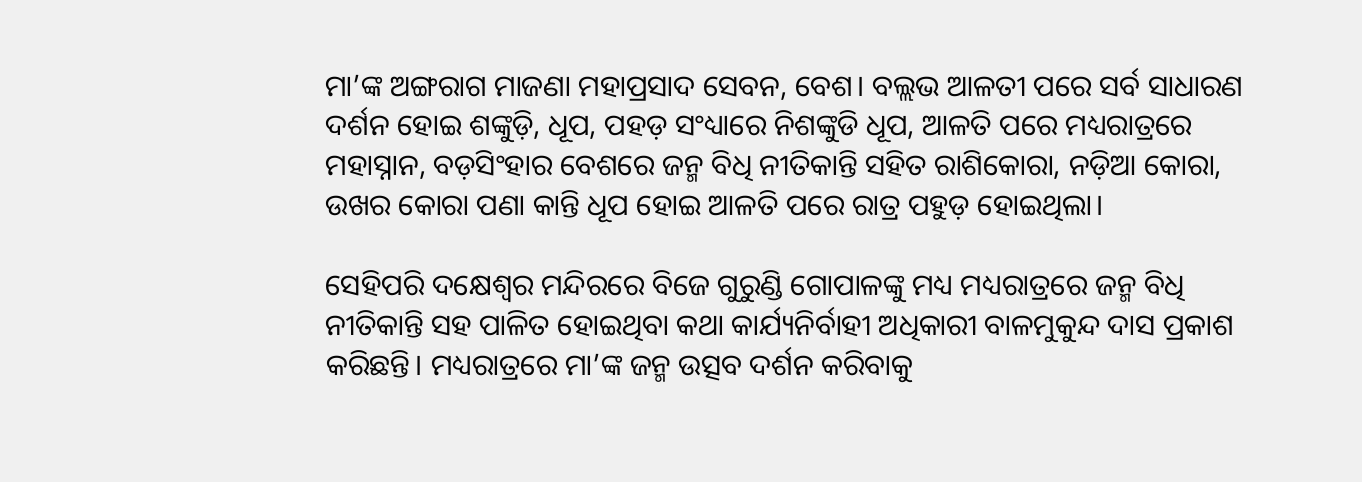ମା’ଙ୍କ ଅଙ୍ଗରାଗ ମାଜଣା ମହାପ୍ରସାଦ ସେବନ, ବେଶ। ବଲ୍ଲଭ ଆଳତୀ ପରେ ସର୍ବ ସାଧାରଣ ଦର୍ଶନ ହୋଇ ଶଙ୍କୁଡ଼ି, ଧୂପ, ପହଡ଼ ସଂଧ୍ୟାରେ ନିଶଙ୍କୁଡି ଧୂପ, ଆଳତି ପରେ ମଧ୍ୟରାତ୍ରରେ ମହାସ୍ନାନ, ବଡ଼ସିଂହାର ବେଶରେ ଜନ୍ମ ବିଧି ନୀତିକାନ୍ତି ସହିତ ରାଶିକୋରା, ନଡ଼ିଆ କୋରା, ଉଖର କୋରା ପଣା କାନ୍ତି ଧୂପ ହୋଇ ଆଳତି ପରେ ରାତ୍ର ପହୁଡ଼ ହୋଇଥିଲା।

ସେହିପରି ଦକ୍ଷେଶ୍ଵର ମନ୍ଦିରରେ ବିଜେ ଗୁରୁଣ୍ଡି ଗୋପାଳଙ୍କୁ ମଧ୍ୟ ମଧ୍ୟରାତ୍ରରେ ଜନ୍ମ ବିଧି ନୀତିକାନ୍ତି ସହ ପାଳିତ ହୋଇଥିବା କଥା କାର୍ଯ୍ୟନିର୍ବାହୀ ଅଧିକାରୀ ବାଳମୁକୁନ୍ଦ ଦାସ ପ୍ରକାଶ କରିଛନ୍ତି। ମଧ୍ୟରାତ୍ରରେ ମା’ଙ୍କ ଜନ୍ମ ଉତ୍ସବ ଦର୍ଶନ କରିବାକୁ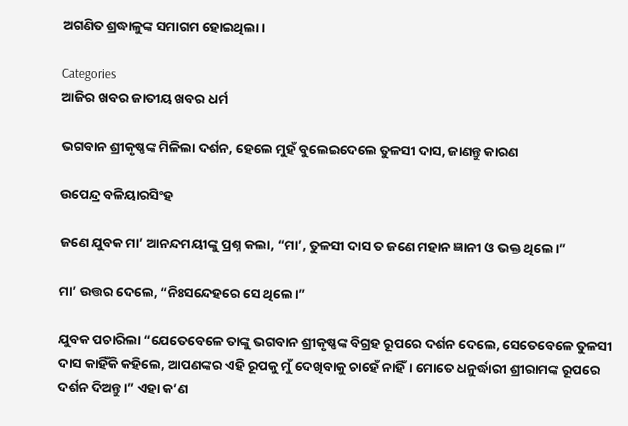ଅଗଣିତ ଶ୍ରଦ୍ଧାଳୁଙ୍କ ସମାଗମ ହୋଇଥିଲା।

Categories
ଆଜିର ଖବର ଜାତୀୟ ଖବର ଧର୍ମ

ଭଗବାନ ଶ୍ରୀକୃଷ୍ଣଙ୍କ ମିଳିଲା ଦର୍ଶନ, ହେଲେ ମୁହଁ ବୁଲେଇଦେଲେ ତୁଳସୀ ଦାସ, ଜାଣନ୍ତୁ କାରଣ

ଉପେନ୍ଦ୍ର ବଳିୟାରସିଂହ

ଜଣେ ଯୁବକ ମା’ ଆନନ୍ଦମୟୀଙ୍କୁ ପ୍ରଶ୍ନ କଲା, “ମା’, ତୁଳସୀ ଦାସ ତ ଜଣେ ମହାନ ଜ୍ଞାନୀ ଓ ଭକ୍ତ ଥିଲେ।”

ମା’ ଉତ୍ତର ଦେଲେ, “ନିଃସନ୍ଦେହରେ ସେ ଥିଲେ।”

ଯୁବକ ପଚାରିଲା “ଯେତେବେଳେ ତାଙ୍କୁ ଭଗବାନ ଶ୍ରୀକୃଷ୍ଣଙ୍କ ବିଗ୍ରହ ରୂପରେ ଦର୍ଶନ ଦେଲେ, ସେତେବେଳେ ତୁଳସୀ ଦାସ କାହିଁକି କହିଲେ, ଆପଣଙ୍କର ଏହି ରୂପକୁ ମୁଁ ଦେଖିବାକୁ ଚାହେଁ ନାହିଁ। ମୋତେ ଧନୁର୍ଦ୍ଧାରୀ ଶ୍ରୀରାମଙ୍କ ରୂପରେ ଦର୍ଶନ ଦିଅନ୍ତୁ।” ଏହା କ’ଣ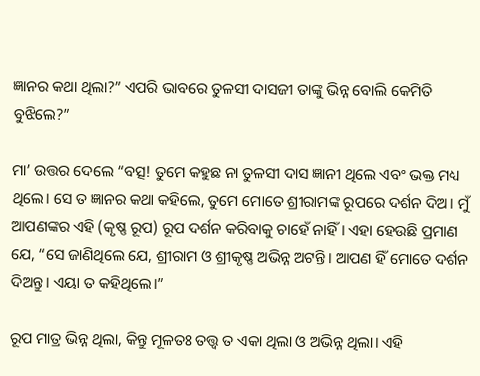ଜ୍ଞାନର କଥା ଥିଲା?” ଏପରି ଭାବରେ ତୁଳସୀ ଦାସଜୀ ତାଙ୍କୁ ଭିନ୍ନ ବୋଲି କେମିତି ବୁଝିଲେ?”

ମା’ ଉତ୍ତର ଦେଲେ “ବତ୍ସ! ତୁମେ କହୁଛ ନା ତୁଳସୀ ଦାସ ଜ୍ଞାନୀ ଥିଲେ ଏବଂ ଭକ୍ତ ମଧ୍ୟ ଥିଲେ। ସେ ତ ଜ୍ଞାନର କଥା କହିଲେ, ତୁମେ ମୋତେ ଶ୍ରୀରାମଙ୍କ ରୂପରେ ଦର୍ଶନ ଦିଅ। ମୁଁ ଆପଣଙ୍କର ଏହି (କୃଷ୍ଣ ରୂପ) ରୂପ ଦର୍ଶନ କରିବାକୁ ଚାହେଁ ନାହିଁ। ଏହା ହେଉଛି ପ୍ରମାଣ ଯେ, “ସେ ଜାଣିଥିଲେ ଯେ, ଶ୍ରୀରାମ ଓ ଶ୍ରୀକୃଷ୍ଣ ଅଭିନ୍ନ ଅଟନ୍ତି। ଆପଣ ହିଁ ମୋତେ ଦର୍ଶନ ଦିଅନ୍ତୁ। ଏୟା ତ କହିଥିଲେ।”

ରୂପ ମାତ୍ର ଭିନ୍ନ ଥିଲା, କିନ୍ତୁ ମୂଳତଃ ତତ୍ତ୍ଵ ତ ଏକା ଥିଲା ଓ ଅଭିନ୍ନ ଥିଲା। ଏହି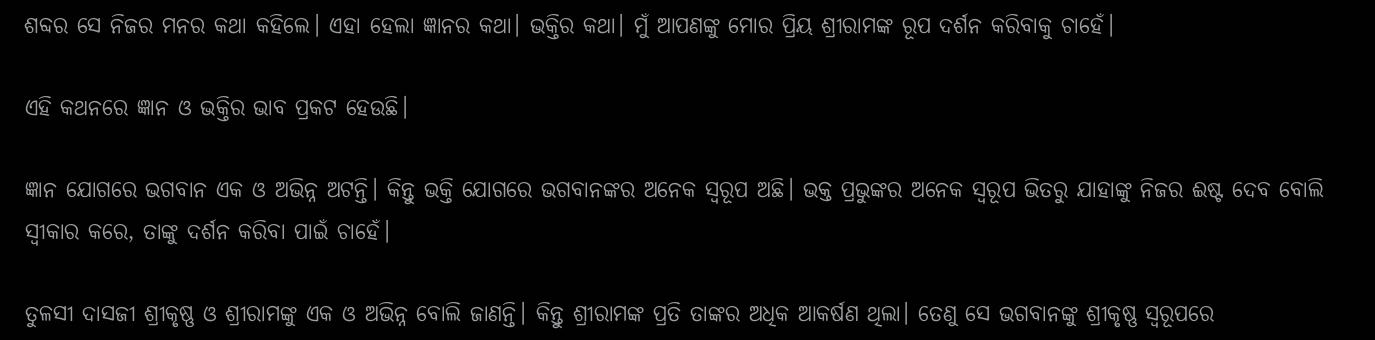ଶବ୍ଦର ସେ ନିଜର ମନର କଥା କହିଲେ। ଏହା ହେଲା ଜ୍ଞାନର କଥା। ଭକ୍ତିର କଥା। ମୁଁ ଆପଣଙ୍କୁ ମୋର ପ୍ରିୟ ଶ୍ରୀରାମଙ୍କ ରୂପ ଦର୍ଶନ କରିବାକୁ ଚାହେଁ।

ଏହି କଥନରେ ଜ୍ଞାନ ଓ ଭକ୍ତିର ଭାବ ପ୍ରକଟ ହେଉଛି।

ଜ୍ଞାନ ଯୋଗରେ ଭଗବାନ ଏକ ଓ ଅଭିନ୍ନ ଅଟନ୍ତି। କିନ୍ତୁ ଭକ୍ତି ଯୋଗରେ ଭଗବାନଙ୍କର ଅନେକ ସ୍ୱରୂପ ଅଛି। ଭକ୍ତ ପ୍ରଭୁଙ୍କର ଅନେକ ସ୍ୱରୂପ ଭିତରୁ ଯାହାଙ୍କୁ ନିଜର ଈଷ୍ଟ ଦେବ ବୋଲି ସ୍ଵୀକାର କରେ, ତାଙ୍କୁ ଦର୍ଶନ କରିବା ପାଇଁ ଚାହେଁ।

ତୁଳସୀ ଦାସଜୀ ଶ୍ରୀକୃଷ୍ଣ ଓ ଶ୍ରୀରାମଙ୍କୁ ଏକ ଓ ଅଭିନ୍ନ ବୋଲି ଜାଣନ୍ତି। କିନ୍ତୁ ଶ୍ରୀରାମଙ୍କ ପ୍ରତି ତାଙ୍କର ଅଧିକ ଆକର୍ଷଣ ଥିଲା। ତେଣୁ ସେ ଭଗବାନଙ୍କୁ ଶ୍ରୀକୃଷ୍ଣ ସ୍ୱରୂପରେ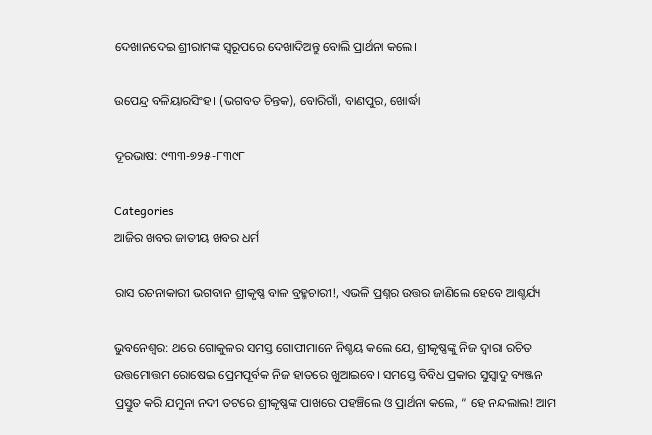ଦେଖାନଦେଇ ଶ୍ରୀରାମଙ୍କ ସ୍ୱରୂପରେ ଦେଖାଦିଅନ୍ତୁ ବୋଲି ପ୍ରାର୍ଥନା କଲେ।

ଉପେନ୍ଦ୍ର ବଳିୟାରସିଂହ। (ଭଗବତ ଚିନ୍ତକ), ବୋରିଗାଁ, ବାଣପୁର, ଖୋର୍ଦ୍ଧା

ଦୂରଭାଷ: ୯୩୩-୭୨୫-୮୩୯୮

Categories
ଆଜିର ଖବର ଜାତୀୟ ଖବର ଧର୍ମ

ରାସ ରଚନାକାରୀ ଭଗବାନ ଶ୍ରୀକୃଷ୍ଣ ବାଳ ବ୍ରହ୍ମଚାରୀ!, ଏଭଳି ପ୍ରଶ୍ନର ଉତ୍ତର ଜାଣିଲେ ହେବେ ଆଶ୍ଚର୍ଯ୍ୟ

ଭୁବନେଶ୍ବର: ଥରେ ଗୋକୁଳର ସମସ୍ତ ଗୋପୀମାନେ ନିଶ୍ଚୟ କଲେ ଯେ, ଶ୍ରୀକୃଷ୍ଣଙ୍କୁ ନିଜ ଦ୍ଵାରା ରଚିତ ଉତ୍ତମୋତ୍ତମ ରୋଷେଇ ପ୍ରେମପୂର୍ବକ ନିଜ ହାତରେ ଖୁଆଇବେ। ସମସ୍ତେ ବିବିଧ ପ୍ରକାର ସୁସ୍ଵାଦୁ ବ୍ୟଞ୍ଜନ ପ୍ରସ୍ତୁତ କରି ଯମୁନା ନଦୀ ତଟରେ ଶ୍ରୀକୃଷ୍ଣଙ୍କ ପାଖରେ ପହଞ୍ଚିଲେ ଓ ପ୍ରାର୍ଥନା କଲେ, “ ହେ ନନ୍ଦଲାଲ! ଆମ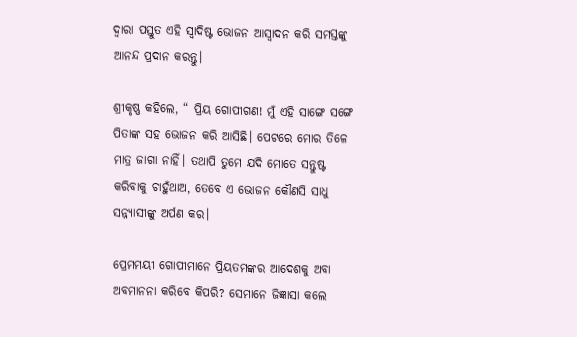ଦ୍ଵାରା ପସ୍ତୁତ ଏହି ସ୍ଵାଦିଷ୍ଟ ଭୋଜନ ଆସ୍ଵାଦନ କରି ସମସ୍ତଙ୍କୁ ଆନନ୍ଦ ପ୍ରଦାନ କରନ୍ତୁ।

ଶ୍ରୀକୃଷ୍ଣ କହିଲେ, “ ପ୍ରିୟ ଗୋପୀଗଣ! ମୁଁ ଏହି ସାଙ୍ଗେ ସଙ୍ଗେ ପିତାଙ୍କ ସହ ଭୋଜନ କରି ଆସିଛି। ପେଟରେ ମୋର ତିଳେ ମାତ୍ର ଜାଗା ନାହିଁ। ତଥାପି ତୁମେ ଯଦି ମୋତେ ସନ୍ତୁଷ୍ଟ କରିବାକୁ ଚାହୁଁଥାଅ, ତେବେ ଏ ଭୋଜନ କୌଣସି ସାଧୁ ସନ୍ନ୍ୟାସୀଙ୍କୁ ଅର୍ପଣ କର।

ପ୍ରେମମୟୀ ଗୋପୀମାନେ ପ୍ରିୟତମଙ୍କର ଆଦେଶକୁ ଅବା ଅବମାନନା କରିବେ କିପରି? ସେମାନେ ଜିଜ୍ଞାସା କଲେ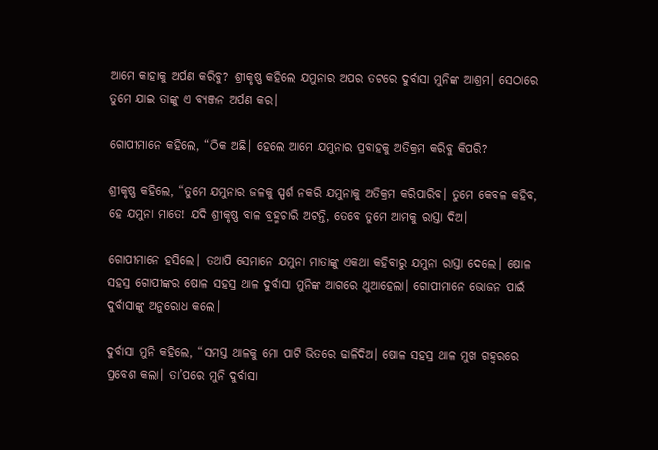ଆମେ କାହାକୁ ଅର୍ପଣ କରିବୁ? ଶ୍ରୀକୃଷ୍ଣ କହିଲେ ଯମୁନାର ଅପର ତଟରେ ଦୁର୍ବାସା ମୁନିଙ୍କ ଆଶ୍ରମ। ସେଠାରେ ତୁମେ ଯାଇ ତାଙ୍କୁ ଏ ବ୍ୟଞ୍ଜନ ଅର୍ପଣ କର।

ଗୋପୀମାନେ କହିଲେ, “ଠିକ ଅଛି। ହେଲେ ଆମେ ଯମୁନାର ପ୍ରବାହକୁ ଅତିକ୍ରମ କରିବୁ କିପରି?

ଶ୍ରୀକୃଷ୍ଣ କହିଲେ, “ତୁମେ ଯମୁନାର ଜଳକୁ ସ୍ପର୍ଶ ନକରି ଯମୁନାକୁ ଅତିକ୍ରମ କରିପାରିବ। ତୁମେ କେବଳ କହିବ, ହେ ଯମୁନା ମାତେ! ଯଦି ଶ୍ରୀକୃଷ୍ଣ ବାଳ ବ୍ରହ୍ମଚାରି ଅଟନ୍ତି, ତେବେ ତୁମେ ଆମକୁ ରାସ୍ତା ଦିଅ।

ଗୋପୀମାନେ ହସିଲେ। ତଥାପି ସେମାନେ ଯମୁନା ମାତାଙ୍କୁ ଏକଥା କହିବାରୁ ଯମୁନା ରାସ୍ତା ଦେଲେ। ଷୋଳ ସହସ୍ର ଗୋପୀଙ୍କର ଷୋଳ ସହସ୍ର ଥାଳ ଦୁର୍ବାସା ମୁନିଙ୍କ ଆଗରେ ଥୁଆହେଲା। ଗୋପୀମାନେ ଭୋଜନ ପାଇଁ ଦୁର୍ବାସାଙ୍କୁ ଅନୁରୋଧ କଲେ।

ଦୁର୍ବାସା ମୁନି କହିଲେ, “ସମସ୍ତ ଥାଳକୁ ମୋ ପାଟି ଭିତରେ ଢାଳିଦିଅ। ଷୋଳ ସହସ୍ର ଥାଳ ମୁଖ ଗହ୍ଵରରେ ପ୍ରବେଶ କଲା। ତା’ପରେ ମୁନି ଦୁର୍ବାସା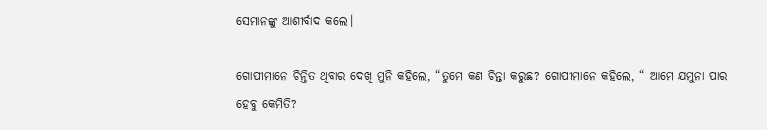ସେମାନଙ୍କୁ ଆଶୀର୍ବାଦ କଲେ।

ଗୋପୀମାନେ ଚିନ୍ତିତ ଥିବାର ଦେଖି ମୁନି କହିଲେ, “ତୁମେ କଣ ଚିନ୍ତା କରୁଛ? ଗୋପୀମାନେ କହିଲେ, “ ଆମେ ଯମୁନା ପାର ହେବୁ କେମିତି?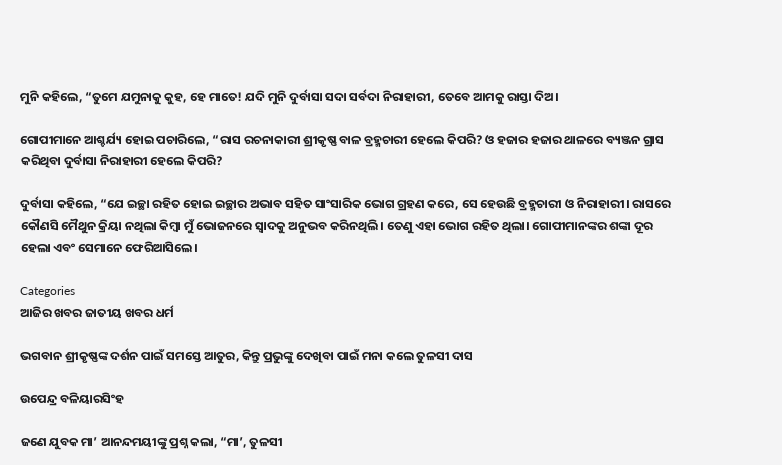ମୁନି କହିଲେ, “ତୁମେ ଯମୁନାକୁ କୁହ, ହେ ମାତେ! ଯଦି ମୁନି ଦୁର୍ବାସା ସଦା ସର୍ବଦା ନିରାହାରୀ, ତେବେ ଆମକୁ ରାସ୍ତା ଦିଅ।

ଗୋପୀମାନେ ଆଶ୍ଚର୍ଯ୍ୟ ହୋଇ ପଚାରିଲେ, “ରାସ ରଚନାକାରୀ ଶ୍ରୀକୃଷ୍ଣ ବାଳ ବ୍ରହ୍ମଚାରୀ ହେଲେ କିପରି? ଓ ହଜାର ହଜାର ଥାଳରେ ବ୍ୟଞ୍ଜନ ଗ୍ରାସ କରିଥିବା ଦୁର୍ବାସା ନିରାହାରୀ ହେଲେ କିପରି?

ଦୁର୍ବାସା କହିଲେ, “ଯେ ଇଚ୍ଛା ରହିତ ହୋଇ ଇଚ୍ଛାର ଅଭାବ ସହିତ ସାଂସାରିକ ଭୋଗ ଗ୍ରହଣ କରେ, ସେ ହେଉଛି ବ୍ରହ୍ମଚାରୀ ଓ ନିରାହାରୀ। ରାସରେ କୌଣସି ମୈଥୁନ କ୍ରିୟା ନଥିଲା କିମ୍ବା ମୁଁ ଭୋଜନରେ ସ୍ଵାଦକୁ ଅନୁଭବ କରିନଥିଲି। ତେଣୁ ଏହା ଭୋଗ ରହିତ ଥିଲା। ଗୋପୀମାନଙ୍କର ଶଙ୍କା ଦୂର ହେଲା ଏବଂ ସେମାନେ ଫେରିଆସିଲେ।

Categories
ଆଜିର ଖବର ଜାତୀୟ ଖବର ଧର୍ମ

ଭଗବାନ ଶ୍ରୀକୃଷ୍ଣଙ୍କ ଦର୍ଶନ ପାଇଁ ସମସ୍ତେ ଆତୁର, କିନ୍ତୁ ପ୍ରଭୁଙ୍କୁ ଦେଖିବା ପାଇଁ ମନା କଲେ ତୁଳସୀ ଦାସ

ଉପେନ୍ଦ୍ର ବଳିୟାରସିଂହ

ଜଣେ ଯୁବକ ମା’ ଆନନ୍ଦମୟୀଙ୍କୁ ପ୍ରଶ୍ନ କଲା, “ମା’, ତୁଳସୀ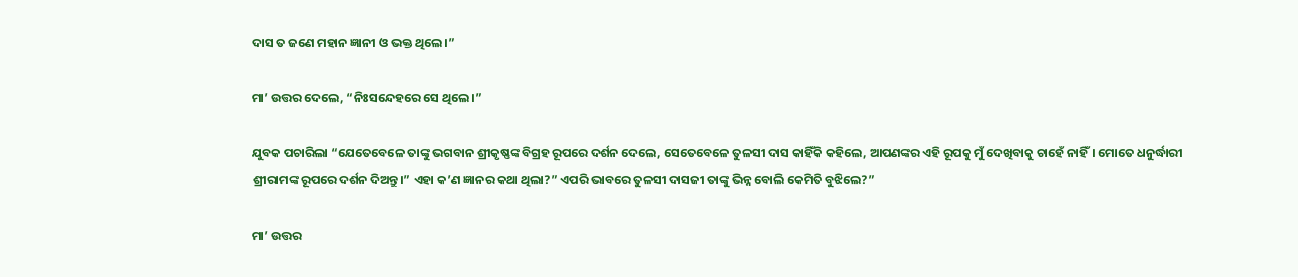ଦାସ ତ ଜଣେ ମହାନ ଜ୍ଞାନୀ ଓ ଭକ୍ତ ଥିଲେ।”

ମା’ ଉତ୍ତର ଦେଲେ, “ନିଃସନ୍ଦେହରେ ସେ ଥିଲେ।”

ଯୁବକ ପଚାରିଲା “ଯେତେବେଳେ ତାଙ୍କୁ ଭଗବାନ ଶ୍ରୀକୃଷ୍ଣଙ୍କ ବିଗ୍ରହ ରୂପରେ ଦର୍ଶନ ଦେଲେ, ସେତେବେଳେ ତୁଳସୀ ଦାସ କାହିଁକି କହିଲେ, ଆପଣଙ୍କର ଏହି ରୂପକୁ ମୁଁ ଦେଖିବାକୁ ଚାହେଁ ନାହିଁ। ମୋତେ ଧନୁର୍ଦ୍ଧାରୀ ଶ୍ରୀରାମଙ୍କ ରୂପରେ ଦର୍ଶନ ଦିଅନ୍ତୁ।” ଏହା କ’ଣ ଜ୍ଞାନର କଥା ଥିଲା?” ଏପରି ଭାବରେ ତୁଳସୀ ଦାସଜୀ ତାଙ୍କୁ ଭିନ୍ନ ବୋଲି କେମିତି ବୁଝିଲେ?”

ମା’ ଉତ୍ତର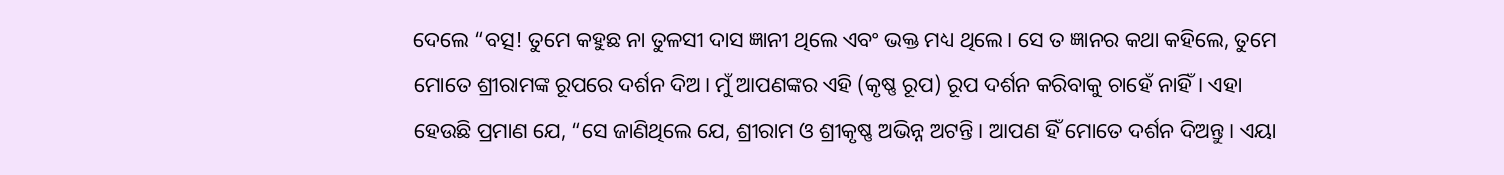ଦେଲେ “ବତ୍ସ! ତୁମେ କହୁଛ ନା ତୁଳସୀ ଦାସ ଜ୍ଞାନୀ ଥିଲେ ଏବଂ ଭକ୍ତ ମଧ୍ୟ ଥିଲେ। ସେ ତ ଜ୍ଞାନର କଥା କହିଲେ, ତୁମେ ମୋତେ ଶ୍ରୀରାମଙ୍କ ରୂପରେ ଦର୍ଶନ ଦିଅ। ମୁଁ ଆପଣଙ୍କର ଏହି (କୃଷ୍ଣ ରୂପ) ରୂପ ଦର୍ଶନ କରିବାକୁ ଚାହେଁ ନାହିଁ। ଏହା ହେଉଛି ପ୍ରମାଣ ଯେ, “ସେ ଜାଣିଥିଲେ ଯେ, ଶ୍ରୀରାମ ଓ ଶ୍ରୀକୃଷ୍ଣ ଅଭିନ୍ନ ଅଟନ୍ତି। ଆପଣ ହିଁ ମୋତେ ଦର୍ଶନ ଦିଅନ୍ତୁ। ଏୟା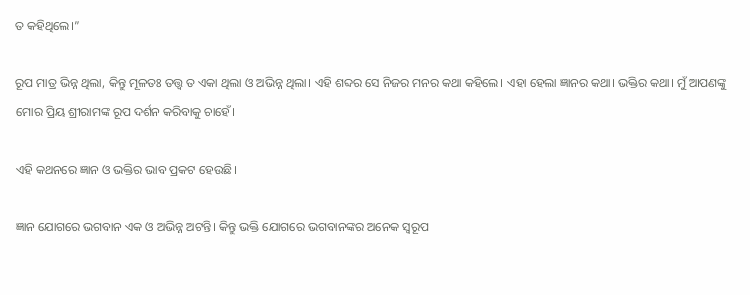ତ କହିଥିଲେ।”

ରୂପ ମାତ୍ର ଭିନ୍ନ ଥିଲା, କିନ୍ତୁ ମୂଳତଃ ତତ୍ତ୍ଵ ତ ଏକା ଥିଲା ଓ ଅଭିନ୍ନ ଥିଲା। ଏହି ଶବ୍ଦର ସେ ନିଜର ମନର କଥା କହିଲେ। ଏହା ହେଲା ଜ୍ଞାନର କଥା। ଭକ୍ତିର କଥା। ମୁଁ ଆପଣଙ୍କୁ ମୋର ପ୍ରିୟ ଶ୍ରୀରାମଙ୍କ ରୂପ ଦର୍ଶନ କରିବାକୁ ଚାହେଁ।

ଏହି କଥନରେ ଜ୍ଞାନ ଓ ଭକ୍ତିର ଭାବ ପ୍ରକଟ ହେଉଛି।

ଜ୍ଞାନ ଯୋଗରେ ଭଗବାନ ଏକ ଓ ଅଭିନ୍ନ ଅଟନ୍ତି। କିନ୍ତୁ ଭକ୍ତି ଯୋଗରେ ଭଗବାନଙ୍କର ଅନେକ ସ୍ୱରୂପ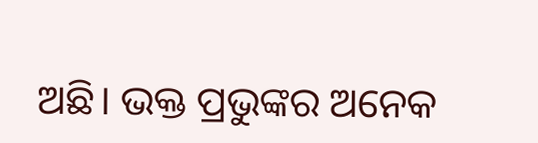ଅଛି। ଭକ୍ତ ପ୍ରଭୁଙ୍କର ଅନେକ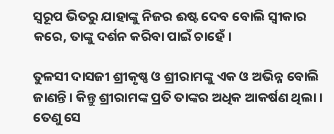ସ୍ୱରୂପ ଭିତରୁ ଯାହାଙ୍କୁ ନିଜର ଈଷ୍ଟ ଦେବ ବୋଲି ସ୍ଵୀକାର କରେ, ତାଙ୍କୁ ଦର୍ଶନ କରିବା ପାଇଁ ଚାହେଁ।

ତୁଳସୀ ଦାସଜୀ ଶ୍ରୀକୃଷ୍ଣ ଓ ଶ୍ରୀରାମଙ୍କୁ ଏକ ଓ ଅଭିନ୍ନ ବୋଲି ଜାଣନ୍ତି। କିନ୍ତୁ ଶ୍ରୀରାମଙ୍କ ପ୍ରତି ତାଙ୍କର ଅଧିକ ଆକର୍ଷଣ ଥିଲା। ତେଣୁ ସେ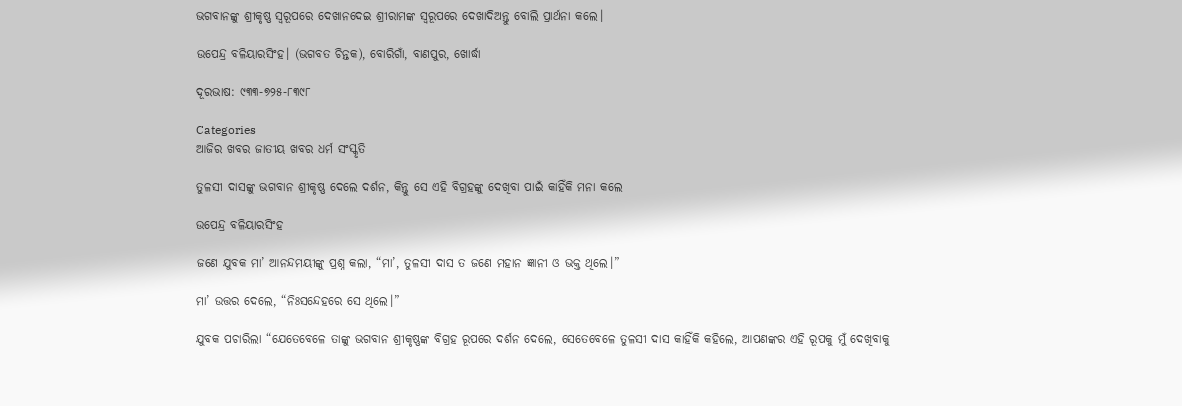ଭଗବାନଙ୍କୁ ଶ୍ରୀକୃଷ୍ଣ ସ୍ୱରୂପରେ ଦେଖାନଦେଇ ଶ୍ରୀରାମଙ୍କ ସ୍ୱରୂପରେ ଦେଖାଦିଅନ୍ତୁ ବୋଲି ପ୍ରାର୍ଥନା କଲେ।

ଉପେନ୍ଦ୍ର ବଳିୟାରସିଂହ। (ଭଗବତ ଚିନ୍ତକ), ବୋରିଗାଁ, ବାଣପୁର, ଖୋର୍ଦ୍ଧା

ଦୂରଭାଷ: ୯୩୩-୭୨୫-୮୩୯୮

Categories
ଆଜିର ଖବର ଜାତୀୟ ଖବର ଧର୍ମ ସଂସ୍କୃତି

ତୁଳସୀ ଦାସଙ୍କୁ ଭଗବାନ ଶ୍ରୀକୃଷ୍ଣ ଦେଲେ ଦର୍ଶନ, କିନ୍ତୁ ସେ ଏହି ବିଗ୍ରହଙ୍କୁ ଦେଖିବା ପାଇଁ କାହିଁକି ମନା କଲେ

ଉପେନ୍ଦ୍ର ବଳିୟାରସିଂହ

ଜଣେ ଯୁବକ ମା’ ଆନନ୍ଦମୟୀଙ୍କୁ ପ୍ରଶ୍ନ କଲା, “ମା’, ତୁଳସୀ ଦାସ ତ ଜଣେ ମହାନ ଜ୍ଞାନୀ ଓ ଭକ୍ତ ଥିଲେ।”

ମା’ ଉତ୍ତର ଦେଲେ, “ନିଃସନ୍ଦେହରେ ସେ ଥିଲେ।”

ଯୁବକ ପଚାରିଲା “ଯେତେବେଳେ ତାଙ୍କୁ ଭଗବାନ ଶ୍ରୀକୃଷ୍ଣଙ୍କ ବିଗ୍ରହ ରୂପରେ ଦର୍ଶନ ଦେଲେ, ସେତେବେଳେ ତୁଳସୀ ଦାସ କାହିଁକି କହିଲେ, ଆପଣଙ୍କର ଏହି ରୂପକୁ ମୁଁ ଦେଖିବାକୁ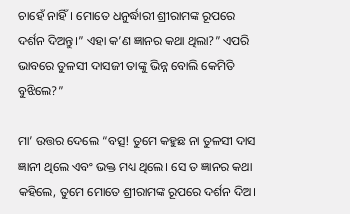ଚାହେଁ ନାହିଁ। ମୋତେ ଧନୁର୍ଦ୍ଧାରୀ ଶ୍ରୀରାମଙ୍କ ରୂପରେ ଦର୍ଶନ ଦିଅନ୍ତୁ।” ଏହା କ’ଣ ଜ୍ଞାନର କଥା ଥିଲା?” ଏପରି ଭାବରେ ତୁଳସୀ ଦାସଜୀ ତାଙ୍କୁ ଭିନ୍ନ ବୋଲି କେମିତି ବୁଝିଲେ?”

ମା’ ଉତ୍ତର ଦେଲେ “ବତ୍ସ! ତୁମେ କହୁଛ ନା ତୁଳସୀ ଦାସ ଜ୍ଞାନୀ ଥିଲେ ଏବଂ ଭକ୍ତ ମଧ୍ୟ ଥିଲେ। ସେ ତ ଜ୍ଞାନର କଥା କହିଲେ, ତୁମେ ମୋତେ ଶ୍ରୀରାମଙ୍କ ରୂପରେ ଦର୍ଶନ ଦିଅ।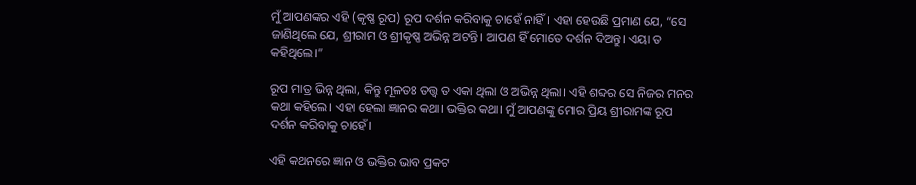ମୁଁ ଆପଣଙ୍କର ଏହି (କୃଷ୍ଣ ରୂପ) ରୂପ ଦର୍ଶନ କରିବାକୁ ଚାହେଁ ନାହିଁ। ଏହା ହେଉଛି ପ୍ରମାଣ ଯେ, “ସେ ଜାଣିଥିଲେ ଯେ, ଶ୍ରୀରାମ ଓ ଶ୍ରୀକୃଷ୍ଣ ଅଭିନ୍ନ ଅଟନ୍ତି। ଆପଣ ହିଁ ମୋତେ ଦର୍ଶନ ଦିଅନ୍ତୁ। ଏୟା ତ କହିଥିଲେ।”

ରୂପ ମାତ୍ର ଭିନ୍ନ ଥିଲା, କିନ୍ତୁ ମୂଳତଃ ତତ୍ତ୍ଵ ତ ଏକା ଥିଲା ଓ ଅଭିନ୍ନ ଥିଲା। ଏହି ଶବ୍ଦର ସେ ନିଜର ମନର କଥା କହିଲେ। ଏହା ହେଲା ଜ୍ଞାନର କଥା। ଭକ୍ତିର କଥା। ମୁଁ ଆପଣଙ୍କୁ ମୋର ପ୍ରିୟ ଶ୍ରୀରାମଙ୍କ ରୂପ ଦର୍ଶନ କରିବାକୁ ଚାହେଁ।

ଏହି କଥନରେ ଜ୍ଞାନ ଓ ଭକ୍ତିର ଭାବ ପ୍ରକଟ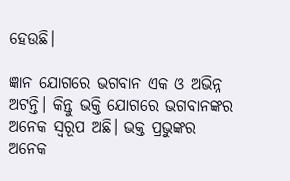ହେଉଛି।

ଜ୍ଞାନ ଯୋଗରେ ଭଗବାନ ଏକ ଓ ଅଭିନ୍ନ ଅଟନ୍ତି। କିନ୍ତୁ ଭକ୍ତି ଯୋଗରେ ଭଗବାନଙ୍କର ଅନେକ ସ୍ୱରୂପ ଅଛି। ଭକ୍ତ ପ୍ରଭୁଙ୍କର ଅନେକ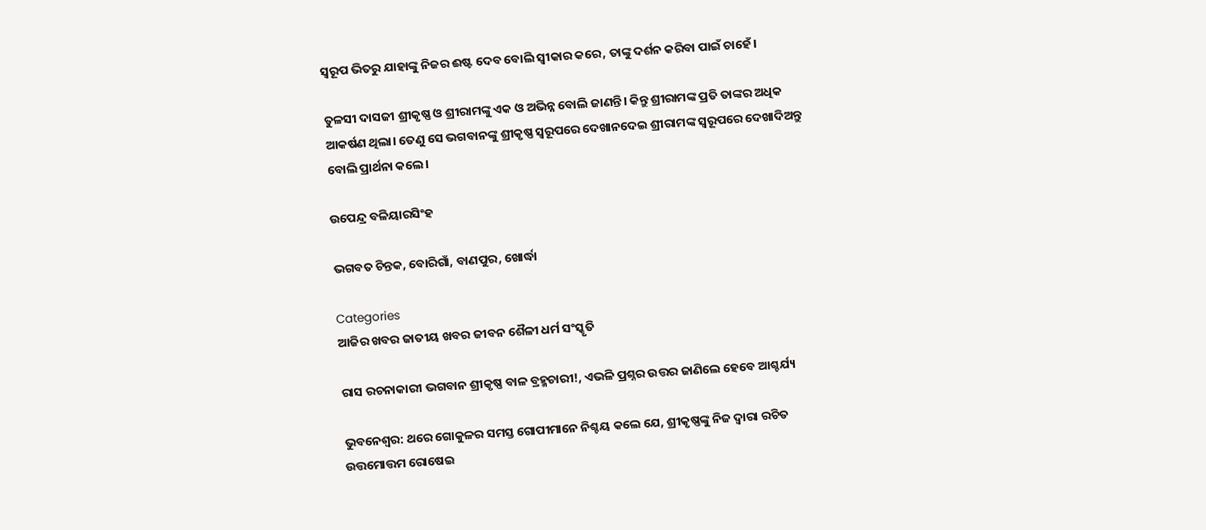ସ୍ୱରୂପ ଭିତରୁ ଯାହାଙ୍କୁ ନିଜର ଈଷ୍ଟ ଦେବ ବୋଲି ସ୍ଵୀକାର କରେ, ତାଙ୍କୁ ଦର୍ଶନ କରିବା ପାଇଁ ଚାହେଁ।

ତୁଳସୀ ଦାସଜୀ ଶ୍ରୀକୃଷ୍ଣ ଓ ଶ୍ରୀରାମଙ୍କୁ ଏକ ଓ ଅଭିନ୍ନ ବୋଲି ଜାଣନ୍ତି। କିନ୍ତୁ ଶ୍ରୀରାମଙ୍କ ପ୍ରତି ତାଙ୍କର ଅଧିକ ଆକର୍ଷଣ ଥିଲା। ତେଣୁ ସେ ଭଗବାନଙ୍କୁ ଶ୍ରୀକୃଷ୍ଣ ସ୍ୱରୂପରେ ଦେଖାନଦେଇ ଶ୍ରୀରାମଙ୍କ ସ୍ୱରୂପରେ ଦେଖାଦିଅନ୍ତୁ ବୋଲି ପ୍ରାର୍ଥନା କଲେ।

ଉପେନ୍ଦ୍ର ବଳିୟାରସିଂହ

ଭଗବତ ଚିନ୍ତକ, ବୋରିଗାଁ, ବାଣପୁର, ଖୋର୍ଦ୍ଧା

Categories
ଆଜିର ଖବର ଜାତୀୟ ଖବର ଜୀବନ ଶୈଳୀ ଧର୍ମ ସଂସ୍କୃତି

ରାସ ରଚନାକାରୀ ଭଗବାନ ଶ୍ରୀକୃଷ୍ଣ ବାଳ ବ୍ରହ୍ମଚାରୀ!, ଏଭଳି ପ୍ରଶ୍ନର ଉତ୍ତର ଜାଣିଲେ ହେବେ ଆଶ୍ଚର୍ଯ୍ୟ

ଭୁବନେଶ୍ବର: ଥରେ ଗୋକୁଳର ସମସ୍ତ ଗୋପୀମାନେ ନିଶ୍ଚୟ କଲେ ଯେ, ଶ୍ରୀକୃଷ୍ଣଙ୍କୁ ନିଜ ଦ୍ଵାରା ରଚିତ ଉତ୍ତମୋତ୍ତମ ରୋଷେଇ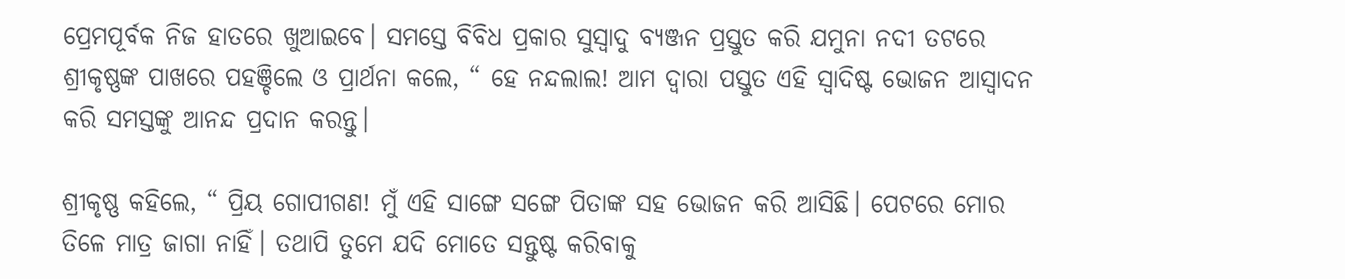ପ୍ରେମପୂର୍ବକ ନିଜ ହାତରେ ଖୁଆଇବେ। ସମସ୍ତେ ବିବିଧ ପ୍ରକାର ସୁସ୍ଵାଦୁ ବ୍ୟଞ୍ଜନ ପ୍ରସ୍ତୁତ କରି ଯମୁନା ନଦୀ ତଟରେ ଶ୍ରୀକୃଷ୍ଣଙ୍କ ପାଖରେ ପହଞ୍ଚିଲେ ଓ ପ୍ରାର୍ଥନା କଲେ, “ ହେ ନନ୍ଦଲାଲ! ଆମ ଦ୍ଵାରା ପସ୍ତୁତ ଏହି ସ୍ଵାଦିଷ୍ଟ ଭୋଜନ ଆସ୍ଵାଦନ କରି ସମସ୍ତଙ୍କୁ ଆନନ୍ଦ ପ୍ରଦାନ କରନ୍ତୁ।

ଶ୍ରୀକୃଷ୍ଣ କହିଲେ, “ ପ୍ରିୟ ଗୋପୀଗଣ! ମୁଁ ଏହି ସାଙ୍ଗେ ସଙ୍ଗେ ପିତାଙ୍କ ସହ ଭୋଜନ କରି ଆସିଛି। ପେଟରେ ମୋର ତିଳେ ମାତ୍ର ଜାଗା ନାହିଁ। ତଥାପି ତୁମେ ଯଦି ମୋତେ ସନ୍ତୁଷ୍ଟ କରିବାକୁ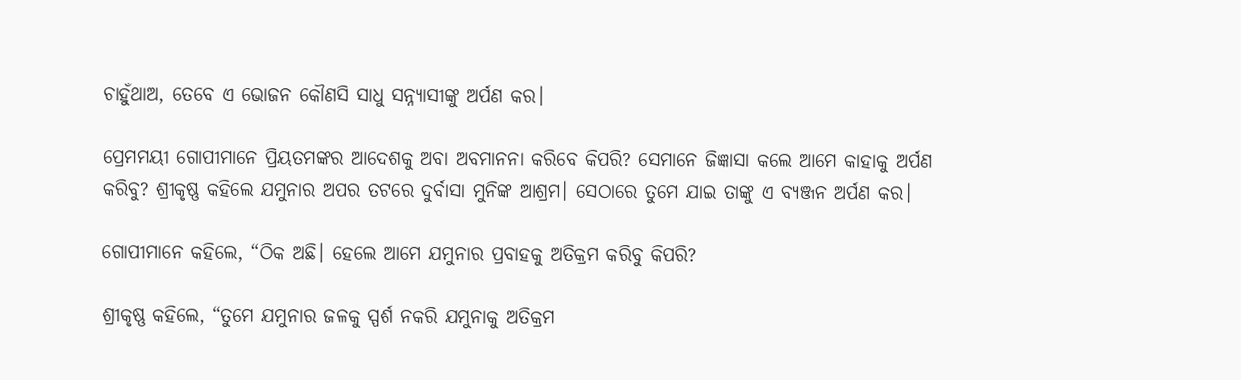ଚାହୁଁଥାଅ, ତେବେ ଏ ଭୋଜନ କୌଣସି ସାଧୁ ସନ୍ନ୍ୟାସୀଙ୍କୁ ଅର୍ପଣ କର।

ପ୍ରେମମୟୀ ଗୋପୀମାନେ ପ୍ରିୟତମଙ୍କର ଆଦେଶକୁ ଅବା ଅବମାନନା କରିବେ କିପରି? ସେମାନେ ଜିଜ୍ଞାସା କଲେ ଆମେ କାହାକୁ ଅର୍ପଣ କରିବୁ? ଶ୍ରୀକୃଷ୍ଣ କହିଲେ ଯମୁନାର ଅପର ତଟରେ ଦୁର୍ବାସା ମୁନିଙ୍କ ଆଶ୍ରମ। ସେଠାରେ ତୁମେ ଯାଇ ତାଙ୍କୁ ଏ ବ୍ୟଞ୍ଜନ ଅର୍ପଣ କର।

ଗୋପୀମାନେ କହିଲେ, “ଠିକ ଅଛି। ହେଲେ ଆମେ ଯମୁନାର ପ୍ରବାହକୁ ଅତିକ୍ରମ କରିବୁ କିପରି?

ଶ୍ରୀକୃଷ୍ଣ କହିଲେ, “ତୁମେ ଯମୁନାର ଜଳକୁ ସ୍ପର୍ଶ ନକରି ଯମୁନାକୁ ଅତିକ୍ରମ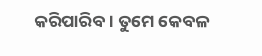କରିପାରିବ। ତୁମେ କେବଳ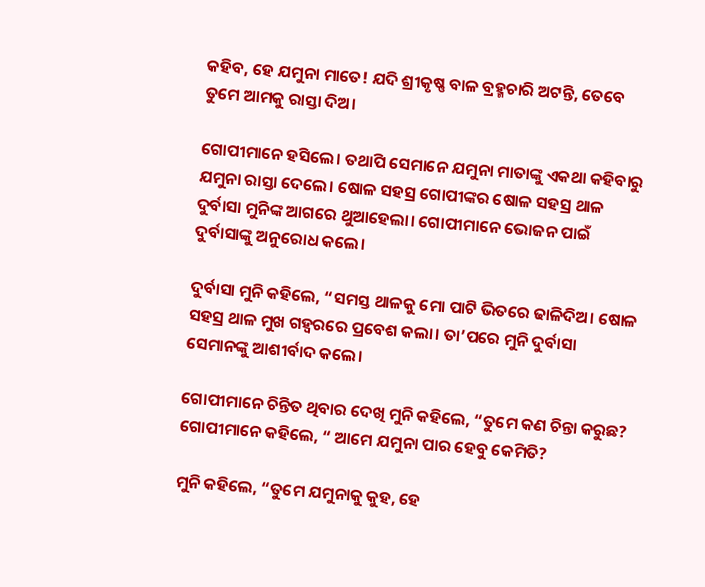କହିବ, ହେ ଯମୁନା ମାତେ! ଯଦି ଶ୍ରୀକୃଷ୍ଣ ବାଳ ବ୍ରହ୍ମଚାରି ଅଟନ୍ତି, ତେବେ ତୁମେ ଆମକୁ ରାସ୍ତା ଦିଅ।

ଗୋପୀମାନେ ହସିଲେ। ତଥାପି ସେମାନେ ଯମୁନା ମାତାଙ୍କୁ ଏକଥା କହିବାରୁ ଯମୁନା ରାସ୍ତା ଦେଲେ। ଷୋଳ ସହସ୍ର ଗୋପୀଙ୍କର ଷୋଳ ସହସ୍ର ଥାଳ ଦୁର୍ବାସା ମୁନିଙ୍କ ଆଗରେ ଥୁଆହେଲା। ଗୋପୀମାନେ ଭୋଜନ ପାଇଁ ଦୁର୍ବାସାଙ୍କୁ ଅନୁରୋଧ କଲେ।

ଦୁର୍ବାସା ମୁନି କହିଲେ, “ସମସ୍ତ ଥାଳକୁ ମୋ ପାଟି ଭିତରେ ଢାଳିଦିଅ। ଷୋଳ ସହସ୍ର ଥାଳ ମୁଖ ଗହ୍ଵରରେ ପ୍ରବେଶ କଲା। ତା’ପରେ ମୁନି ଦୁର୍ବାସା ସେମାନଙ୍କୁ ଆଶୀର୍ବାଦ କଲେ।

ଗୋପୀମାନେ ଚିନ୍ତିତ ଥିବାର ଦେଖି ମୁନି କହିଲେ, “ତୁମେ କଣ ଚିନ୍ତା କରୁଛ? ଗୋପୀମାନେ କହିଲେ, “ ଆମେ ଯମୁନା ପାର ହେବୁ କେମିତି?

ମୁନି କହିଲେ, “ତୁମେ ଯମୁନାକୁ କୁହ, ହେ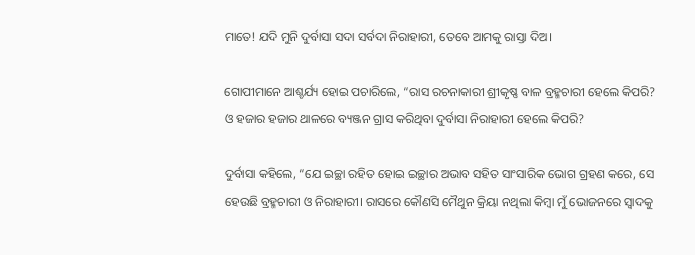ମାତେ! ଯଦି ମୁନି ଦୁର୍ବାସା ସଦା ସର୍ବଦା ନିରାହାରୀ, ତେବେ ଆମକୁ ରାସ୍ତା ଦିଅ।

ଗୋପୀମାନେ ଆଶ୍ଚର୍ଯ୍ୟ ହୋଇ ପଚାରିଲେ, “ରାସ ରଚନାକାରୀ ଶ୍ରୀକୃଷ୍ଣ ବାଳ ବ୍ରହ୍ମଚାରୀ ହେଲେ କିପରି? ଓ ହଜାର ହଜାର ଥାଳରେ ବ୍ୟଞ୍ଜନ ଗ୍ରାସ କରିଥିବା ଦୁର୍ବାସା ନିରାହାରୀ ହେଲେ କିପରି?

ଦୁର୍ବାସା କହିଲେ, “ଯେ ଇଚ୍ଛା ରହିତ ହୋଇ ଇଚ୍ଛାର ଅଭାବ ସହିତ ସାଂସାରିକ ଭୋଗ ଗ୍ରହଣ କରେ, ସେ ହେଉଛି ବ୍ରହ୍ମଚାରୀ ଓ ନିରାହାରୀ। ରାସରେ କୌଣସି ମୈଥୁନ କ୍ରିୟା ନଥିଲା କିମ୍ବା ମୁଁ ଭୋଜନରେ ସ୍ଵାଦକୁ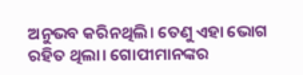ଅନୁଭବ କରିନଥିଲି। ତେଣୁ ଏହା ଭୋଗ ରହିତ ଥିଲା। ଗୋପୀମାନଙ୍କର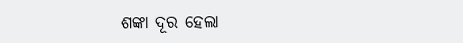ଶଙ୍କା ଦୂର ହେଲା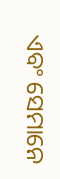ଏବଂ ସେମାନେ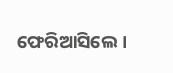ଫେରିଆସିଲେ।